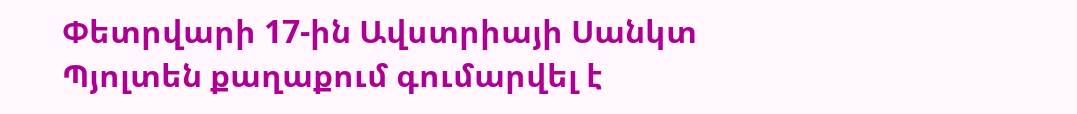Փետրվարի 17-ին Ավստրիայի Սանկտ Պյոլտեն քաղաքում գումարվել է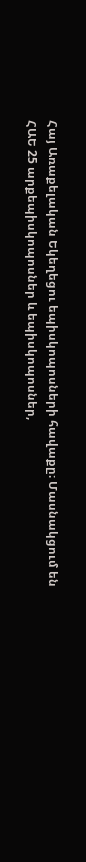Հայ Առաքելական Եկեղեցու եպիսկոպոսների հավաքը։ Մասնակցում են ՀԱԵ 25 արքեպիսկոպոսներ և եպիսկոպոսներ,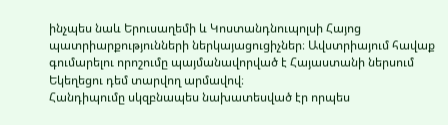ինչպես նաև Երուսաղեմի և Կոստանդնուպոլսի Հայոց պատրիարքությունների ներկայացուցիչներ։ Ավստրիայում հավաք գումարելու որոշումը պայմանավորված է Հայաստանի ներսում Եկեղեցու դեմ տարվող արմավով։
Հանդիպումը սկզբնապես նախատեսված էր որպես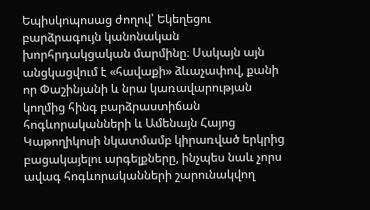Եպիսկոպոսաց ժողով՝ Եկեղեցու բարձրագույն կանոնական խորհրդակցական մարմինը։ Սակայն այն անցկացվում է «հավաքի» ձևաչափով, քանի որ Փաշինյանի և նրա կառավարության կողմից հինգ բարձրաստիճան հոգևորականների և Ամենայն Հայոց Կաթողիկոսի նկատմամբ կիրառված երկրից բացակայելու արգելքները, ինչպես նաև չորս ավագ հոգևորականների շարունակվող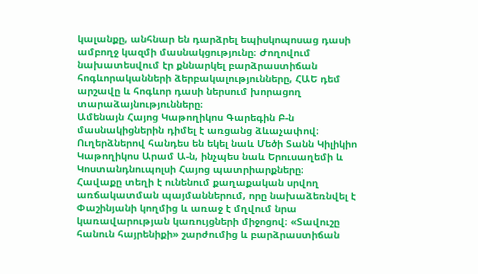կալանքը, անհնար են դարձրել եպիսկոպոսաց դասի ամբողջ կազմի մասնակցությունը։ Ժողովում նախատեսվում էր քննարկել բարձրաստիճան հոգևորականների ձերբակալությունները, ՀԱԵ դեմ արշավը և հոգևոր դասի ներսում խորացող տարաձայնությունները։
Ամենայն Հայոց Կաթողիկոս Գարեգին Բ-ն մասնակիցներին դիմել է առցանց ձևաչափով։ Ուղերձներով հանդես են եկել նաև Մեծի Տանն Կիլիկիո Կաթողիկոս Արամ Ա-ն, ինչպես նաև Երուսաղեմի և Կոստանդնուպոլսի Հայոց պատրիարքները։
Հավաքը տեղի է ունենում քաղաքական սրվող առճակատման պայմաններում, որը նախաձեռնվել է Փաշինյանի կողմից և առաջ է մղվում նրա կառավարության կառույցների միջոցով։ «Տավուշը հանուն հայրենիքի» շարժումից և բարձրաստիճան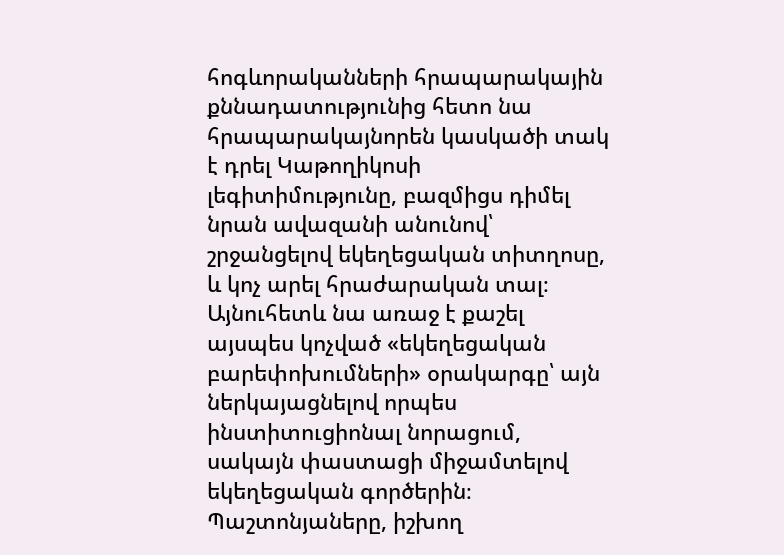հոգևորականների հրապարակային քննադատությունից հետո նա հրապարակայնորեն կասկածի տակ է դրել Կաթողիկոսի լեգիտիմությունը, բազմիցս դիմել նրան ավազանի անունով՝ շրջանցելով եկեղեցական տիտղոսը, և կոչ արել հրաժարական տալ։ Այնուհետև նա առաջ է քաշել այսպես կոչված «եկեղեցական բարեփոխումների» օրակարգը՝ այն ներկայացնելով որպես ինստիտուցիոնալ նորացում, սակայն փաստացի միջամտելով եկեղեցական գործերին։ Պաշտոնյաները, իշխող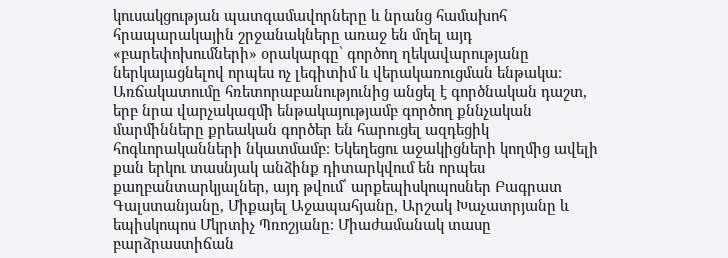կուսակցության պատգամավորները և նրանց համախոհ հրապարակային շրջանակները առաջ են մղել այդ «բարեփոխումների» օրակարգը՝ գործող ղեկավարությանը ներկայացնելով որպես ոչ լեգիտիմ և վերակառուցման ենթակա։
Առճակատումը հռետորաբանությունից անցել է գործնական դաշտ, երբ նրա վարչակազմի ենթակայությամբ գործող քննչական մարմինները քրեական գործեր են հարուցել ազդեցիկ հոգևորականների նկատմամբ։ Եկեղեցու աջակիցների կողմից ավելի քան երկու տասնյակ անձինք դիտարկվում են որպես քաղբանտարկյալներ, այդ թվում՝ արքեպիսկոպոսներ Բագրատ Գալստանյանը, Միքայել Աջապահյանը, Արշակ Խաչատրյանը և եպիսկոպոս Մկրտիչ Պռոշյանը։ Միաժամանակ տասը բարձրաստիճան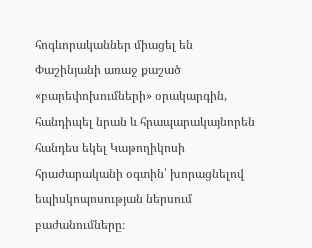հոգևորականներ միացել են Փաշինյանի առաջ քաշած «բարեփոխումների» օրակարգին, հանդիպել նրան և հրապարակայնորեն հանդես եկել Կաթողիկոսի հրաժարականի օգտին՝ խորացնելով եպիսկոպոսության ներսում բաժանումները։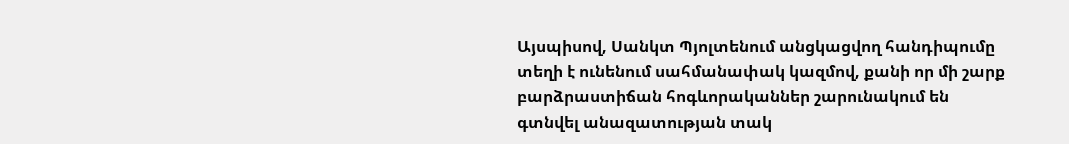Այսպիսով, Սանկտ Պյոլտենում անցկացվող հանդիպումը տեղի է ունենում սահմանափակ կազմով, քանի որ մի շարք բարձրաստիճան հոգևորականներ շարունակում են գտնվել անազատության տակ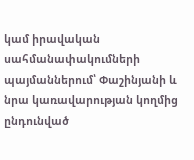կամ իրավական սահմանափակումների պայմաններում՝ Փաշինյանի և նրա կառավարության կողմից ընդունված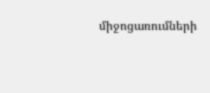միջոցառումների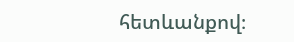հետևանքով։